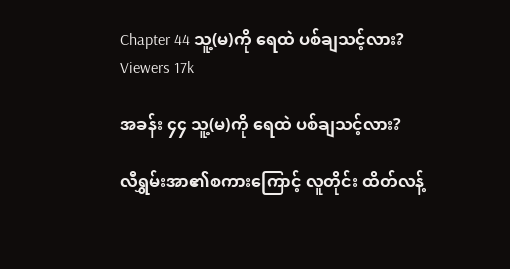Chapter 44 သူ့(မ)ကို ရေထဲ ပစ်ချသင့်လား?
Viewers 17k

အခန်း ၄၄ သူ့(မ)ကို ရေထဲ ပစ်ချသင့်လား?

လီရွှမ်းအာ၏စကားကြောင့် လူတိုင်း ထိတ်လန့်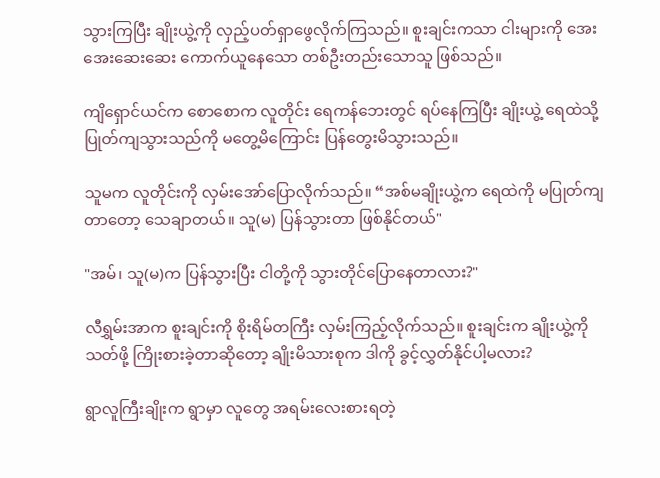သွားကြပြီး ချိုးယွဲ့ကို လှည့်ပတ်ရှာဖွေလိုက်ကြသည်။ စူးချင်းကသာ ငါးများကို အေးအေးဆေးဆေး ကောက်ယူနေသော တစ်ဦးတည်းသောသူ ဖြစ်သည်။

ကျိရှောင်ယင်က စောစောက လူတိုင်း ရေကန်ဘေးတွင် ရပ်နေကြပြီး ချိုးယွဲ့ ရေထဲသို့ ပြုတ်ကျသွားသည်ကို မတွေ့မိကြောင်း ပြန်တွေးမိသွားသည်။

သူမက လူတိုင်းကို လှမ်းအော်ပြောလိုက်သည်။ “အစ်မချိုးယွဲ့က ရေထဲကို မပြုတ်ကျတာတော့ သေချာတယ်။ သူ(မ) ပြန်သွားတာ ဖြစ်နိုင်တယ်"

"အမ်၊ သူ(မ)က ပြန်သွားပြီး ငါတို့ကို သွားတိုင်ပြောနေတာလား?"

လီရွှမ်းအာက စူးချင်းကို စိုးရိမ်တကြီး လှမ်းကြည့်လိုက်သည်။ စူးချင်းက ချိုးယွဲ့ကို သတ်ဖို့ ကြိုးစားခဲ့တာဆိုတော့ ချိုးမိသားစုက ဒါကို ခွင့်လွှတ်နိုင်ပါ့မလား?

ရွာလူကြီးချိုးက ရွာမှာ လူတွေ အရမ်းလေးစားရတဲ့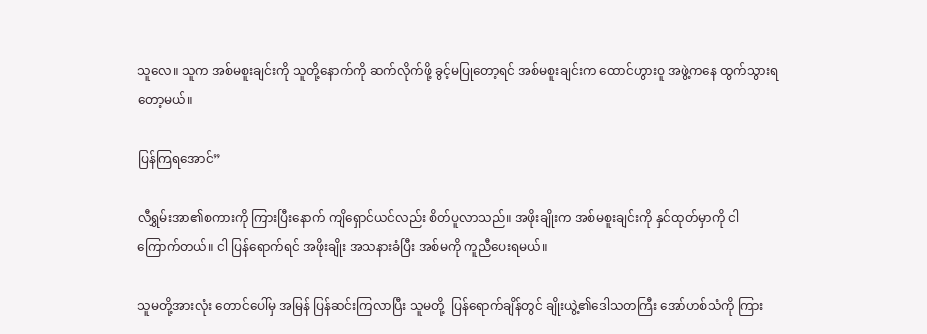သူလေ။ သူက အစ်မစူးချင်းကို သူတို့နောက်ကို ဆက်လိုက်ဖို့ ခွင့်မပြုတော့ရင် အစ်မစူးချင်းက ထောင်ဟွားဝူ အဖွဲ့ကနေ ထွက်သွားရတော့မယ်။

ပြန်ကြရအောင်”

လီရွှမ်းအာ၏စကားကို ကြားပြီးနောက် ကျိရှောင်ယင်လည်း စိတ်ပူလာသည်။ အဖိုးချိုးက အစ်မစူးချင်းကို နှင်ထုတ်မှာကို ငါ ကြောက်တယ်။ ငါ ပြန်ရောက်ရင် အဖိုးချိုး အသနားခံပြီး အစ်မကို ကူညီပေးရမယ်။

သူမတို့အားလုံး တောင်ပေါ်မှ အမြန် ပြန်ဆင်းကြလာပြီး သူမတို့  ပြန်ရောက်ချိန်တွင် ချိုးယွဲ့၏ဒေါသတကြီး အော်ဟစ်သံကို ကြား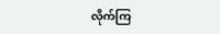လိုက်ကြ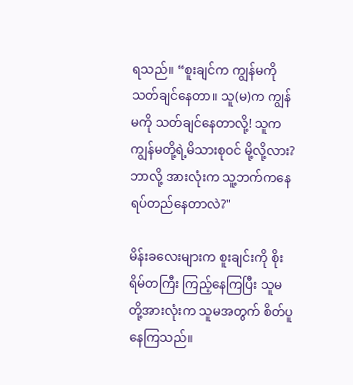ရသည်။ “စူးချင်က ကျွန်မကို သတ်ချင်နေတာ။ သူ(မ)က ကျွန်မကို သတ်ချင်နေတာလို့! သူက ကျွန်မတို့ရဲ့မိသားစုဝင် မို့လို့လား? ဘာလို့ အားလုံးက သူ့ဘက်ကနေ ရပ်တည်နေတာလဲ?"

မိန်းခလေးများက စူးချင်းကို စိုးရိမ်တကြီး ကြည့်နေကြပြီး သူမတို့အားလုံးက သူမအတွက် စိတ်ပူနေကြသည်။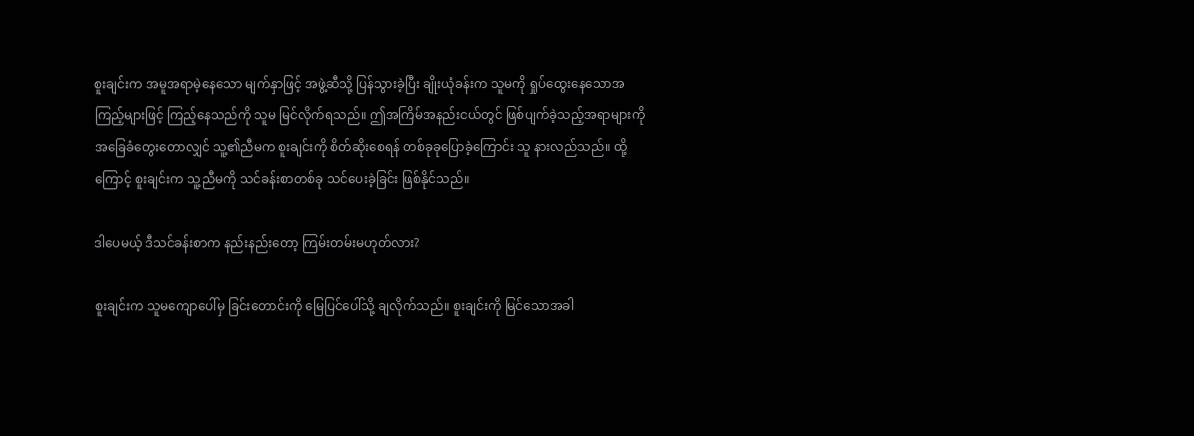စူးချင်းက အမူအရာမဲ့နေသော မျက်နှာဖြင့် အဖွဲ့ဆီသို့ ပြန်သွားခဲ့ပြီး ချိုးယုံခန်းက သူမကို ရှုပ်ထွေးနေသောအကြည့်များဖြင့် ကြည့်နေသည်ကို သူမ မြင်လိုက်ရသည်။ ဤအကြိမ်အနည်းငယ်တွင် ဖြစ်ပျက်ခဲ့သည့်အရာများကို အခြေခံတွေးတောလျှင် သူ့၏ညီမက စူးချင်းကို စိတ်ဆိုးစေရန် တစ်ခုခုပြောခဲ့ကြောင်း သူ နားလည်သည်။ ထို့ကြောင့် စူးချင်းက သူ့ညီမကို သင်ခန်းစာတစ်ခု သင်ပေးခဲ့ခြင်း ဖြစ်နိုင်သည်။

ဒါပေမယ့် ဒီသင်ခန်းစာက နည်းနည်းတော့ ကြမ်းတမ်းမဟုတ်လား?

စူးချင်းက သူမကျောပေါ်မှ ခြင်းတောင်းကို မြေပြင်ပေါ်သို့ ချလိုက်သည်။ စူးချင်းကို မြင်သောအခါ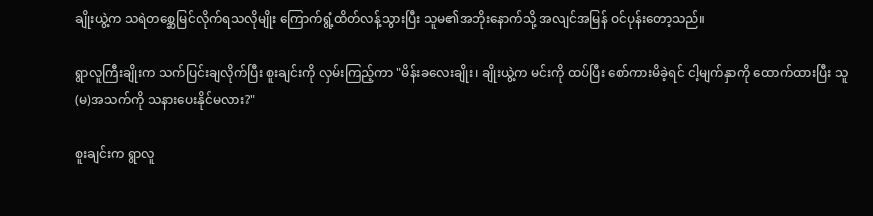ချိုးယွဲ့က သရဲတစ္ဆေမြင်လိုက်ရသလိုမျိုး ကြောက်ရွံ့ထိတ်လန့်သွားပြီး သူမ၏အဘိုးနောက်သို့ အလျင်အမြန် ဝင်ပုန်းတော့သည်။

ရွာလူကြီးချိုးက သက်ပြင်းချလိုက်ပြီး စူးချင်းကို လှမ်းကြည့်ကာ "မိန်းခလေးချိုး၊ ချိုးယွဲ့က မင်းကို ထပ်ပြီး စော်ကားမိခဲ့ရင် ငါ့မျက်နှာကို ထောက်ထားပြီး သူ(မ)အသက်ကို သနားပေးနိုင်မလား?"

စူးချင်းက ရွာလူ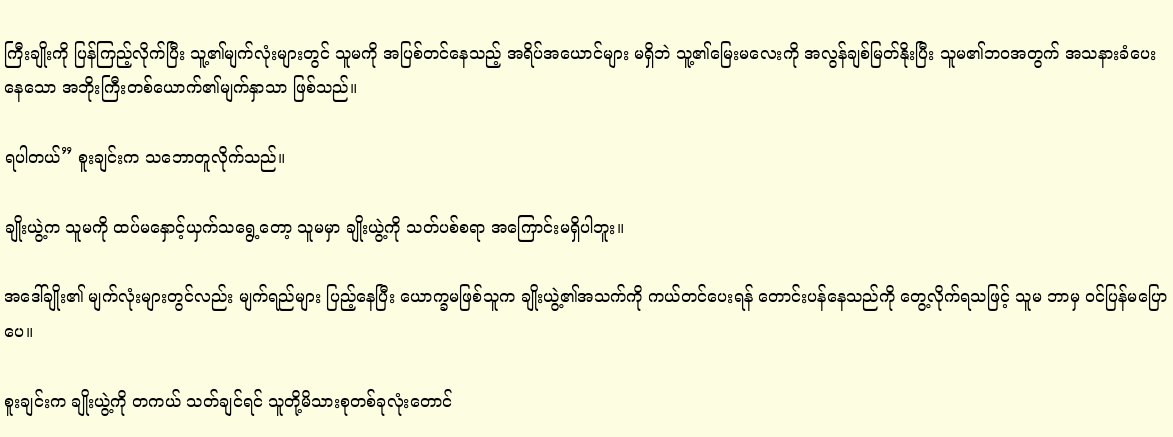ကြီးချိုးကို ပြန်ကြည့်လိုက်ပြီး သူ့၏မျက်လုံးများတွင် သူမကို အပြစ်တင်နေသည့် အရိပ်အယောင်များ မရှိဘဲ သူ့၏မြေးမလေးကို အလွန်ချစ်မြတ်နိုးပြီး သူမ၏ဘဝအတွက် အသနားခံပေးနေသော အဘိုးကြီးတစ်ယောက်၏မျက်နှာသာ ဖြစ်သည်။

ရပါတယ်” စူးချင်းက သဘောတူလိုက်သည်။

ချိုးယွဲ့က သူမကို ထပ်မနှောင့်ယှက်သရွေ့တော့ သူမမှာ ချိုးယွဲ့ကို သတ်ပစ်စရာ အကြောင်းမရှိပါဘူး။

အဒေါ်ချိုး၏ မျက်လုံးများတွင်လည်း မျက်ရည်များ ပြည့်နေပြီး ယောက္ခမဖြစ်သူက ချိုးယွဲ့၏အသက်ကို ကယ်တင်ပေးရန် တောင်းပန်နေသည်ကို တွေ့လိုက်ရသဖြင့် သူမ ဘာမှ ဝင်ပြန်မပြောပေ။

စူးချင်းက ချိုးယွဲ့ကို တကယ် သတ်ချင်ရင် သူတို့မိသားစုတစ်ခုလုံးတောင်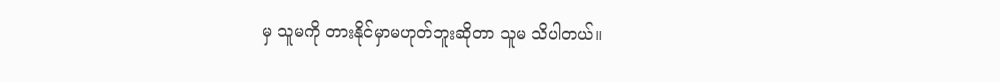မှ သူမကို တားနိုင်မှာမဟုတ်ဘူးဆိုတာ သူမ သိပါတယ်။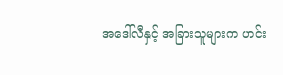အ‌ဒေါ်လီနှင့် အခြားသူများက ဟင်း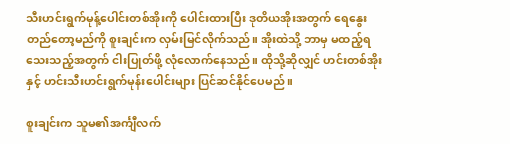သီးဟင်းရွက်မုန့်ပေါင်းတစ်အိုးကို ပေါင်းထားပြီး ဒုတိယအိုးအတွက် ရေနွေးတည်တော့မည်ကို စူးချင်းက လှမ်းမြင်လိုက်သည်။ အိုးထဲသို့ ဘာမှ မထည့်ရသေးသည့်အတွက် ငါးပြုတ်ဖို့ လုံလောက်နေသည်။ ထိုသို့ဆိုလျှင် ဟင်းတစ်အိုးနှင့် ဟင်းသီးဟင်းရွက်မုန်းပေါင်းများ ပြင်ဆင်နိုင်ပေမည်။

စူးချင်းက သူမ၏အင်္ကျီလက်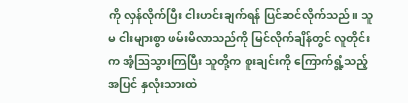ကို လှန်လိုက်ပြီး ငါးဟင်းချက်ရန် ပြင်ဆင်လိုက်သည်။ သူမ ငါးများစွာ ဖမ်းမိလာသည်ကို မြင်လိုက်ချိန်တွင် လူတိုင်းက အံ့ဩသွားကြပြီး သူတို့က စူးချင်းကို ကြောက်ရွံ့သည့်အပြင် နှလုံးသားထဲ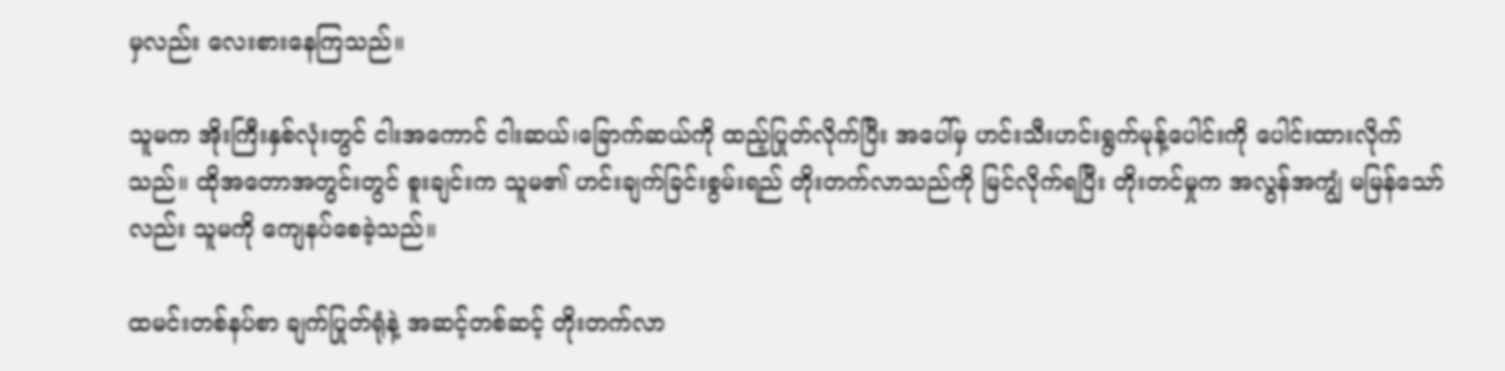မှလည်း လေးစားနေကြသည်။

သူမက အိုးကြီးနှစ်လုံးတွင် ငါးအကောင် ငါးဆယ်၊ခြောက်ဆယ်ကို ထည့်ပြုတ်လိုက်ပြီး အပေါ်မှ ဟင်းသီးဟင်းရွက်မုန့်ပေါင်းကို ပေါင်းထားလိုက်သည်။ ထိုအတောအတွင်းတွင် စူးချင်းက သူမ၏ ဟင်းချက်ခြင်းစွမ်းရည် တိုးတက်လာသည်ကို မြင်လိုက်ရပြီး တိုးတင်မှုက အလွန်အကျွံ မမြန်သော်လည်း သူမကို ကျေနပ်စေခဲ့သည်။

ထမင်းတစ်နပ်စာ ချက်ပြုတ်ရုံနဲ့ အဆင့်တစ်ဆင့် တိုးတက်လာ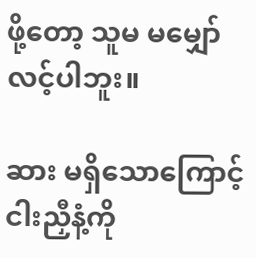ဖို့တော့ သူမ မမျှော်လင့်ပါဘူး။

ဆား မရှိသောကြောင့် ငါးညှီနံ့ကို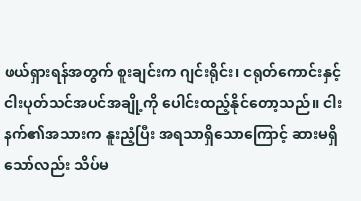ဖယ်ရှားရန်အတွက် စူးချင်းက ဂျင်းရိုင်း၊ ငရုတ်ကောင်းနှင့် ငါးပုတ်သင်အပင်အချို့ကို ပေါင်းထည့်နိုင်တော့သည်။ ငါးနက်၏အသားက နူးညံ့ပြီး အရသာရှိသောကြောင့် ဆားမရှိသော်လည်း သိပ်မ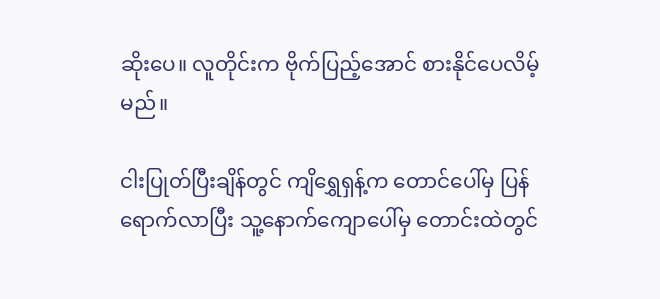ဆိုးပေ။ လူတိုင်းက ဗိုက်ပြည့်အောင် စားနိုင်ပေလိမ့်မည်။

ငါးပြုတ်ပြီးချိန်တွင် ကျိရွှေရှန့်က တောင်ပေါ်မှ ပြန်ရောက်လာပြီး သူ့နောက်ကျောပေါ်မှ တောင်းထဲတွင်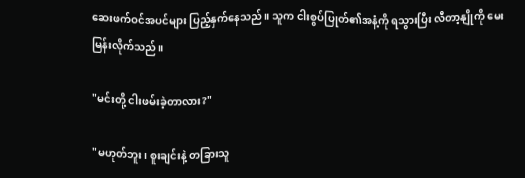ဆေးဖက်ဝင်အပင်များ ပြည့်နှက်နေသည်။ သူက ငါးစွပ်ပြုတ်၏အနံ့ကို ရသွားပြီး လီတာ့နျိုကို မေးမြန်းလိုက်သည်။

"မင်းတို့ ငါးဖမ်းခဲ့တာလား?"

"မဟုတ်ဘူး၊ စူးချင်းနဲ့ တခြားသူ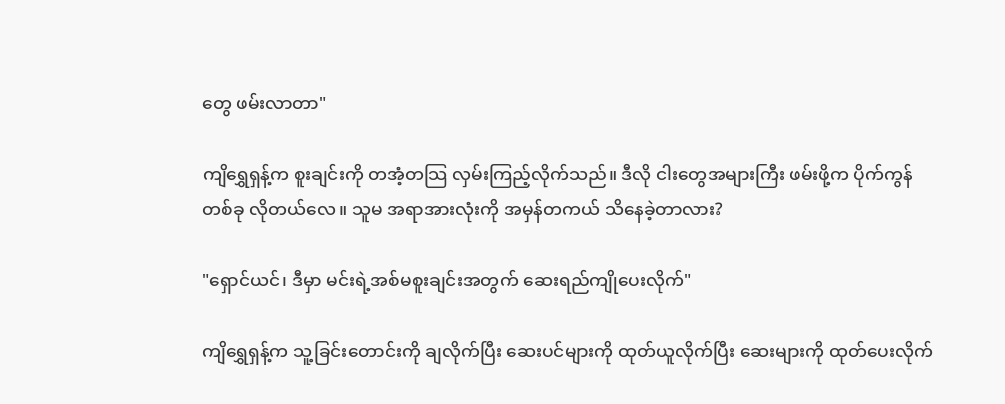တွေ ဖမ်းလာတာ"

ကျိရွှေရှန့်က စူးချင်းကို တအံ့တသြ လှမ်းကြည့်လိုက်သည်။ ဒီလို ငါးတွေအများကြီး ဖမ်းဖို့က ပိုက်ကွန်တစ်ခု လိုတယ်လေ။ သူမ အရာအားလုံးကို အမှန်တကယ် သိနေခဲ့တာလား?

"ရှောင်ယင်၊ ဒီမှာ မင်းရဲ့အစ်မစူးချင်းအတွက် ဆေးရည်ကျိုပေးလိုက်"

ကျိရွှေရှန့်က သူ့ခြင်းတောင်းကို ချလိုက်ပြီး ဆေးပင်များကို ထုတ်ယူလိုက်ပြီး ဆေးများကို ထုတ်ပေးလိုက်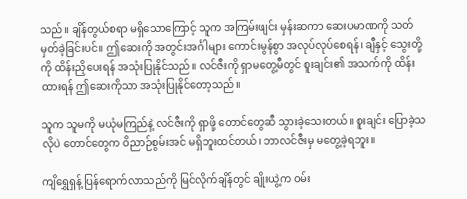သည်။ ချိန်တွယ်စရာ မရှိသောကြောင့် သူက အကြမ်းဖျင်း မှန်းဆကာ ဆေးပမာဏကို သတ်မှတ်ခဲ့ခြင်းပင်။ ဤဆေးကို အတွင်းအင်္ဂါများ ကောင်းမွန်စွာ အလုပ်လုပ်စေရန်၊ ချီနှင့် သွေးတို့ကို ထိန်းညှိပေးရန် အသုံးပြုနိုင်သည်။ လင်ဇီးကို ရှာမတွေ့မီတွင် စူးချင်း၏ အသက်ကို ထိန်းထားရန် ဤဆေးကိုသာ အသုံးပြုနိုင်တော့သည်။

သူက သူမကို မယုံမကြည်နဲ့ လင်ဇီးကို ရှာဖို့ တောင်တွေဆီ သွားခဲ့သေးတယ်။ စူးချင်း ပြောခဲ့သလိုပဲ တောင်တွေက ဝိညာဉ်စွမ်းအင် မရှိဘူးထင်တယ်၊ ဘာလင်ဇီးမှ မတွေ့ခဲ့ရဘူး။

ကျိရွှေရှန့် ပြန်ရောက်လာသည်ကို မြင်လိုက်ချိန်တွင် ချိုးယွဲ့က ဝမ်း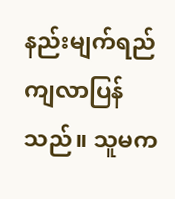နည်းမျက်ရည်ကျလာပြန်သည်။ သူမက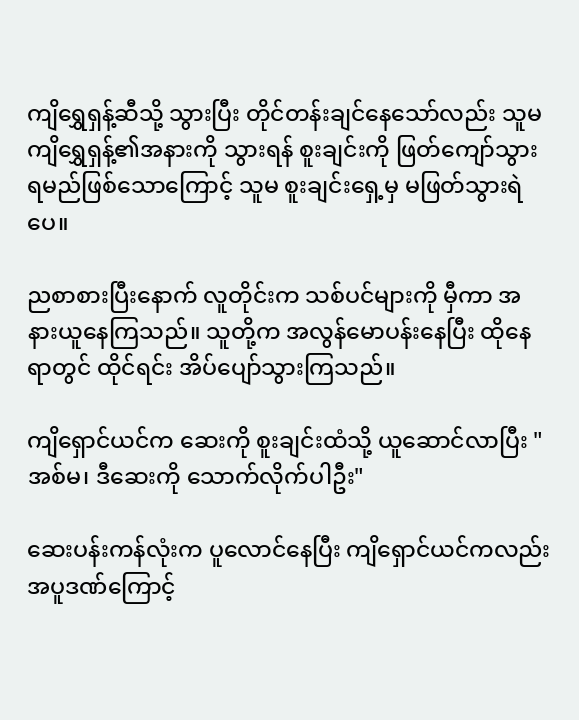ကျိရွှေရှန့်ဆီသို့ သွားပြီး တိုင်တန်းချင်နေသော်လည်း သူမ ကျိရွှေရှန့်၏အနားကို သွားရန် စူးချင်းကို ဖြတ်ကျော်သွားရမည်ဖြစ်သောကြောင့် သူမ စူးချင်းရှေ့မှ မဖြတ်သွားရဲပေ။

ညစာစားပြီးနောက် လူတိုင်းက သစ်ပင်များကို မှီကာ အနားယူနေကြသည်။ သူတို့က အလွန်မောပန်းနေပြီး ထိုနေရာတွင် ထိုင်ရင်း အိပ်ပျော်သွားကြသည်။

ကျိရှောင်ယင်က ဆေးကို စူးချင်းထံသို့ ယူဆောင်လာပြီး "အစ်မ၊ ဒီဆေးကို သောက်လိုက်ပါဦး"

ဆေးပန်းကန်လုံးက ပူလောင်နေပြီး ကျိရှောင်ယင်ကလည်း အပူဒဏ်ကြောင့်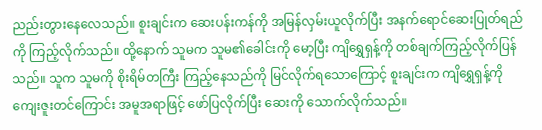ညည်းတွားနေလေသည်။ စူးချင်းက ဆေးပန်းကန်ကို အမြန်လှမ်းယူလိုက်ပြီး အနက်ရောင်ဆေးပြုတ်ရည်ကို ကြည့်လိုက်သည်။ ထို့နောက် သူမက သူမ၏ခေါင်းကို မော့ပြီး ကျိရွှေရှန့်ကို တစ်ချက်ကြည့်လိုက်ပြန်သည်။ သူက သူမကို စိုးရိမ်တကြီး ကြည့်နေသည်ကို မြင်လိုက်ရသောကြောင့် စူးချင်းက ကျိရွှေရှန့်ကို ကျေးဇူးတင်ကြောင်း အမူအရာဖြင့် ဖော်ပြလိုက်ပြီး ဆေးကို သောက်လိုက်သည်။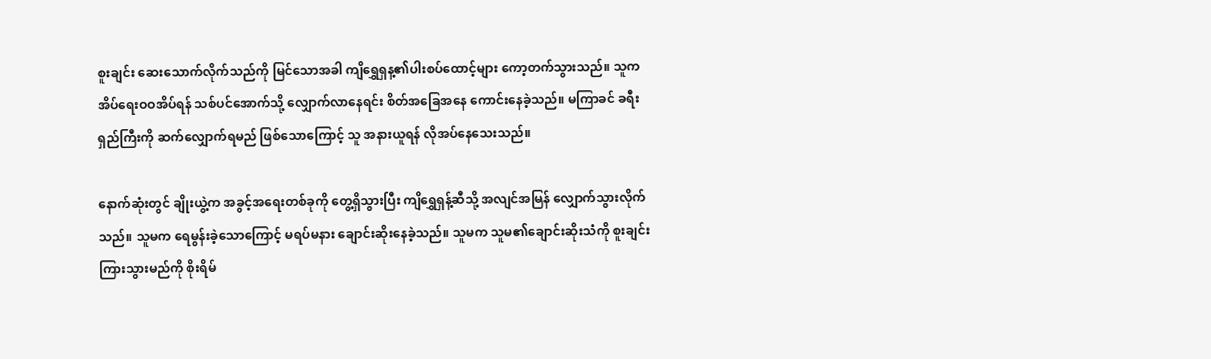စူးချင်း ဆေးသောက်လိုက်သည်ကို မြင်သောအခါ ကျိရွှေရှန့၏ပါးစပ်ထောင့်များ ကော့တက်သွားသည်။ သူက အိပ်ရေးဝဝအိပ်ရန် သစ်ပင်အောက်သို့ လျှောက်လာနေရင်း စိတ်အခြေအနေ ကောင်းနေခဲ့သည်။ မကြာခင် ခရီးရှည်ကြီးကို ဆက်လျှောက်ရမည် ဖြစ်သောကြောင့် သူ အနားယူရန် လိုအပ်နေသေးသည်။

နောက်ဆုံးတွင် ချိုးယွဲ့က အခွင့်အရေးတစ်ခုကို တွေ့ရှိသွားပြီး ကျိရွှေရှန့်ဆီသို့ အလျင်အမြန် လျှောက်သွားလိုက်သည်။ သူမက ရေမွန်းခဲ့သောကြောင့် မရပ်မနား ချောင်းဆိုးနေခဲ့သည်။ သူမက သူမ၏ချောင်းဆိုးသံကို စူးချင်း ကြားသွားမည်ကို စိုးရိမ်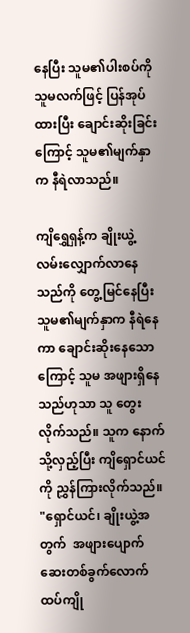နေပြီး သူမ၏ပါးစပ်ကို သူမလက်ဖြင့် ပြန်အုပ်ထားပြီး ချောင်းဆိုးခြင်းကြောင့် သူမ၏မျက်နှာက နီရဲလာသည်။

ကျိရွှေရှန့်က ချိုးယွဲ့ လမ်းလျှောက်လာနေသည်ကို တွေ့မြင်နေပြီး သူမ၏မျက်နှာက နီရဲနေကာ ချောင်းဆိုးနေသောကြောင့် သူမ အဖျားရှိနေသည်ဟုသာ သူ တွေးလိုက်သည်။ သူက နောက်သို့လှည့်ပြီး ကျိရှောင်ယင်ကို ညွှန်ကြားလိုက်သည်။ "ရှောင်ယင်၊ ချိုးယွဲ့အတွက်  အဖျားပျောက်ဆေးတစ်ခွက်လောက် ထပ်ကျို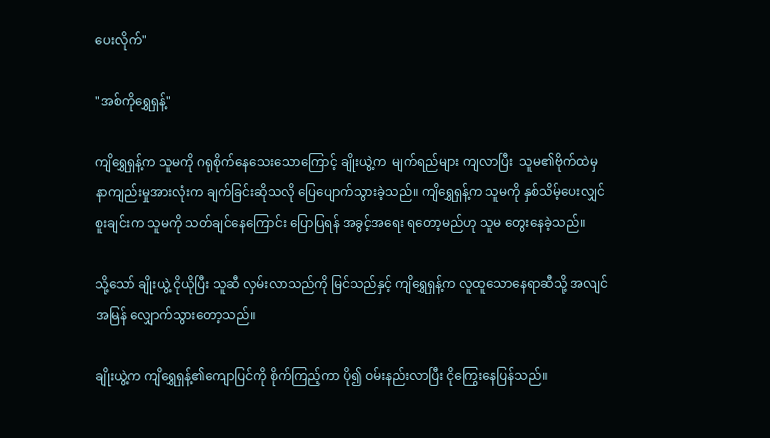ပေးလိုက်"

"အစ်ကိုရွှေရှန့်"

ကျိရွှေရှန့်က သူမကို ဂရုစိုက်နေသေးသောကြောင့် ချိုးယွဲ့က  မျက်ရည်များ ကျလာပြီး  သူမ၏ဗိုက်ထဲမှ နာကျည်းမှုအားလုံးက ချက်ခြင်းဆိုသလို ပြေပျောက်သွားခဲ့သည်။ ကျိရွှေရှန့်က သူမကို နှစ်သိမ့်ပေးလျှင် စူးချင်းက သူမကို သတ်ချင်နေကြောင်း ပြောပြရန် အခွင့်အရေး ရတော့မည်ဟု သူမ တွေးနေခဲ့သည်။

သို့သော် ချိုးယွဲ့ ငိုယိုပြီး သူဆီ လှမ်းလာသည်ကို မြင်သည်နှင့် ကျိရွှေရှန့်က လူထူသောနေရာဆီသို့ အလျင်အမြန် လျှောက်သွားတော့သည်။

ချိုးယွဲ့က ကျိရွှေရှန့်၏ကျောပြင်ကို စိုက်ကြည့်ကာ ပို၍ ဝမ်းနည်းလာပြီး ငိုကြွေးနေပြန်သည်။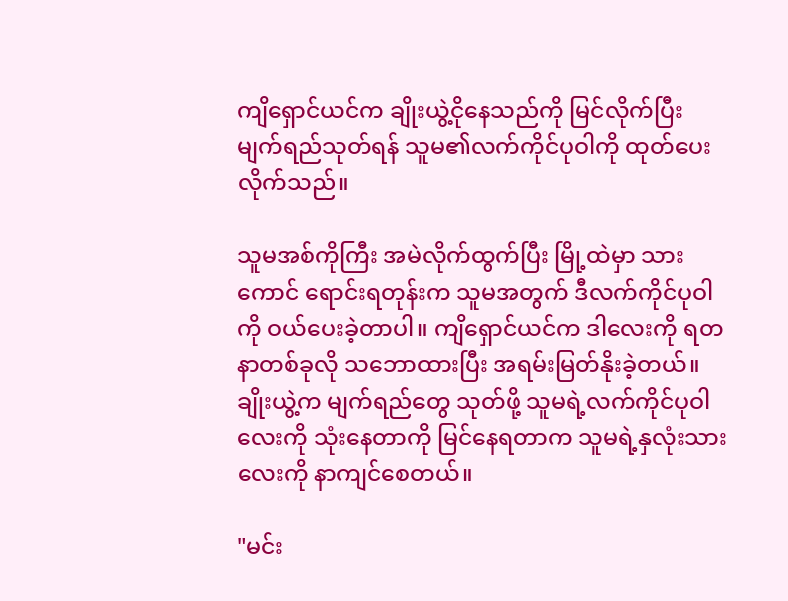ကျိရှောင်ယင်က ချိုးယွဲ့ငိုနေသည်ကို မြင်လိုက်ပြီး မျက်ရည်သုတ်ရန် သူမ၏လက်ကိုင်ပုဝါကို ထုတ်ပေးလိုက်သည်။

သူမအစ်ကိုကြီး အမဲလိုက်ထွက်ပြီး မြို့ထဲမှာ သားကောင် ရောင်းရတုန်းက သူမအတွက် ဒီလက်ကိုင်ပုဝါကို ဝယ်ပေးခဲ့တာပါ။ ကျိရှောင်ယင်က ဒါလေးကို ရတနာတစ်ခုလို သဘောထားပြီး အရမ်းမြတ်နိုးခဲ့တယ်။ ချိုးယွဲ့က မျက်ရည်တွေ သုတ်ဖို့ သူမရဲ့လက်ကိုင်ပုဝါလေးကို သုံးနေတာကို မြင်နေရတာက သူမရဲ့နှလုံးသားလေးကို နာကျင်စေတယ်။

"မင်း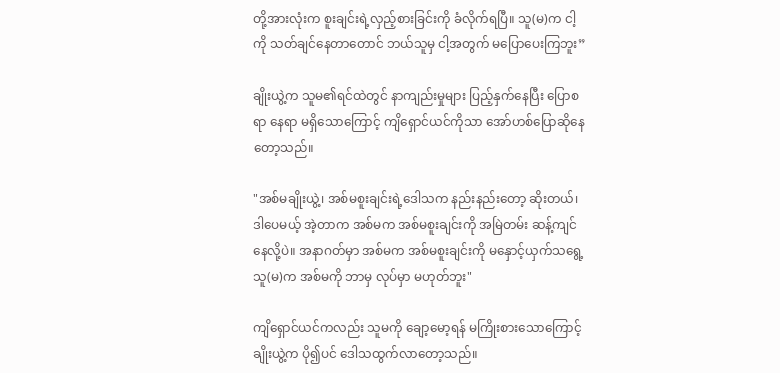တို့အားလုံးက စူးချင်းရဲ့လှည့်စားခြင်းကို ခံလိုက်ရပြီ။ သူ(မ)က ငါ့ကို သတ်ချင်နေတာတောင် ဘယ်သူမှ ငါ့အတွက် မပြောပေးကြဘူး”

ချိုးယွဲ့က သူမ၏ရင်ထဲတွင် နာကျည်းမှုများ ပြည့်နှက်နေပြီး ပြောစရာ နေရာ မရှိသောကြောင့် ကျိရှောင်ယင်ကိုသာ အော်ဟစ်ပြောဆိုနေတော့သည်။

"အစ်မချိုးယွဲ့၊ အစ်မစူးချင်းရဲ့ဒေါသက နည်းနည်းတော့ ဆိုးတယ်၊ ဒါပေမယ့် အဲ့တာက အစ်မက အစ်မစူးချင်းကို အမြဲတမ်း ဆန့်ကျင်နေလို့ပဲ။ အနာဂတ်မှာ အစ်မက အစ်မစူးချင်းကို မနှောင့်ယှက်သရွေ့ သူ(မ)က အစ်မကို ဘာမှ လုပ်မှာ မဟုတ်ဘူး"

ကျိရှောင်ယင်ကလည်း သူမကို ချော့မော့ရန် မကြိုးစားသောကြောင့် ချိုးယွဲ့က ပို၍ပင် ဒေါသထွက်လာတော့သည်။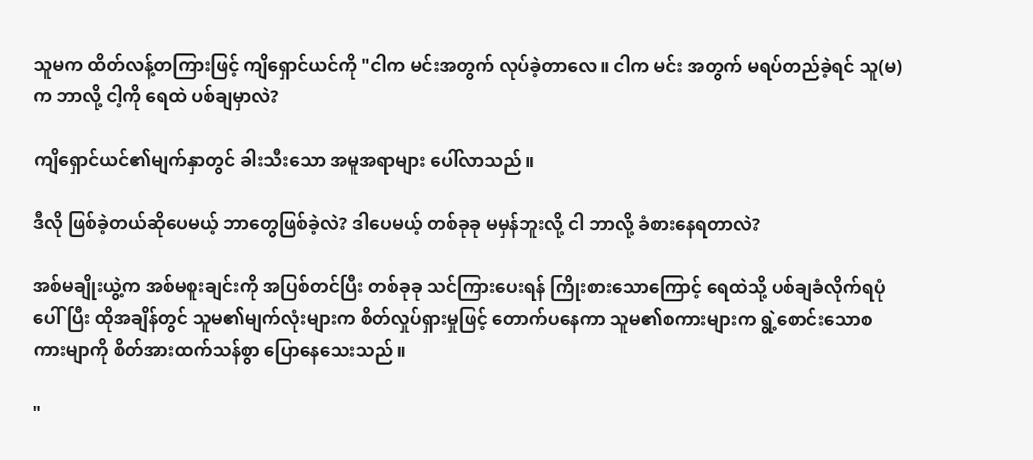သူမက ထိတ်လန့်တကြားဖြင့် ကျိရှောင်ယင်ကို "ငါက မင်းအတွက် လုပ်ခဲ့တာလေ။ ငါက မင်း အတွက် မရပ်တည်ခဲ့ရင် သူ(မ)က ဘာလို့ ငါ့ကို ရေထဲ ပစ်ချမှာလဲ?

ကျိရှောင်ယင်၏မျက်နှာတွင် ခါးသီးသော အမူအရာများ ပေါ်လာသည်။

ဒီလို ဖြစ်ခဲ့တယ်ဆိုပေမယ့် ဘာတွေဖြစ်ခဲ့လဲ? ဒါပေမယ့် တစ်ခုခု မမှန်ဘူးလို့ ငါ ဘာလို့ ခံစားနေရတာလဲ?

အစ်မချိုးယွဲ့က အစ်မစူးချင်းကို အပြစ်တင်ပြီး တစ်ခုခု သင်ကြားပေးရန် ကြိုးစားသောကြောင့် ရေထဲသို့ ပစ်ချခံလိုက်ရပုံပေါ်ပြီး ထိုအချိန်တွင် သူမ၏မျက်လုံးများက စိတ်လှုပ်ရှားမှုဖြင့် တောက်ပနေကာ သူမ၏စကားများက ရွဲ့စောင်းသောစကားမျာကို စိတ်အားထက်သန်စွာ ပြောနေသေးသည်။

"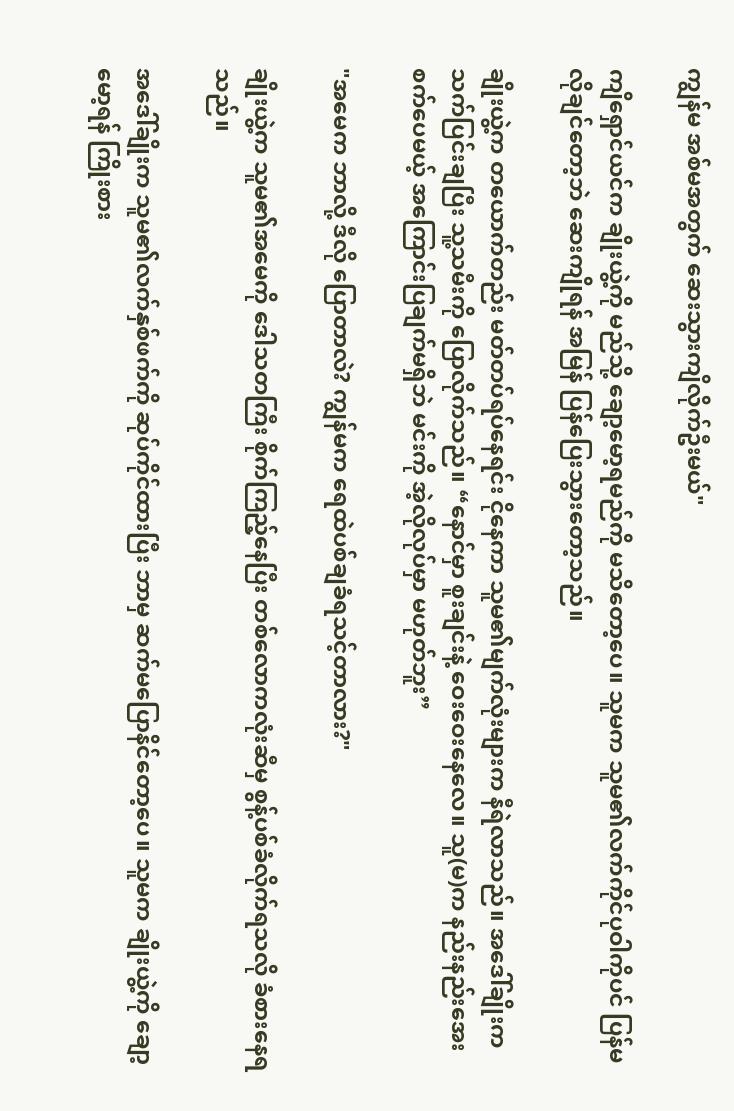ကျွန်မ အစ်မအတွက် ဆေးသွားကျိလိုက်ဦးမယ်"

ကျိရှောင်ယင်က ချိုးယွဲ့ကို မည်သို့ ချော့မော့ရမည်ကို မသိတော့ပေ။ သူမက သူမ၏လက်ကိုင်ပုဝါကိုပင် ပြန်မလိုချင်တော့ဘဲ ဆေးကျိုရန် အမြန် ပြန်ပြေးသွားတော့သည်။

ချိုးယွဲ့က တယောက်တည်း မတ်တပ်ရပ်နေရင်း ငိုနေကာ သူမ၏မျက်လုံးများက နီရဲလာသည်။ အ‌ဒေါ်ချိုးက သက်ပြင်းချပြီး သူ့သမီးကို ပြောလိုက်သည်။ “နောင်မှာ စူးချင်းနဲ့ ဝေးဝေးနေလေ။ သူ(မ)က နည်းနည်းအေးစက်ပေမယ့် အကြောင်းပြချက်မရှိဘဲ မင်းကို အဲ့လိုလုပ်မှာ မဟုတ်ဘူး”

"အမေက ဘာလို့ ဒီလို ပြောတာလဲ? ကျွန်မက ရေထဲပစ်ချခံရသင့်တာလား?"

ချိုးယွဲ့က သူမ၏အမေကို ဒေါသတကြီး စိုက်ကြည့်နေပြီး တစ်လောကလုံးဆီမှ စွန့်ပစ်ခံလိုက်ရသလို ခံစားနေရသည်။

အဒေါ်ချိုးက သူမ၏လက်နှစ်ဖက်ကို ဆုပ်ကိုင်ထားပြီး ဘာမှ ဆက်မပြောနိင်တော့ပေ။ သူမက ချိုးယွဲ့ကို ချော့မော့ရန် ကြိုးစား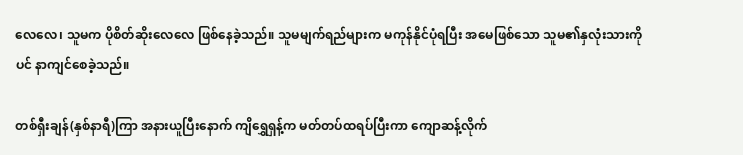လေလေ၊ သူမက ပိုစိတ်ဆိုးလေလေ ဖြစ်နေခဲ့သည်။ သူမမျက်ရည်များက မကုန်နိုင်ပုံရပြီး အမေဖြစ်သော သူမ၏နှလုံးသားကိုပင် နာကျင်စေခဲ့သည်။

တစ်ရှီးချန်(နှစ်နာရီ)ကြာ အနားယူပြီးနောက် ကျိရွှေရှန့်က မတ်တပ်ထရပ်ပြီးကာ ကျောဆန့်လိုက်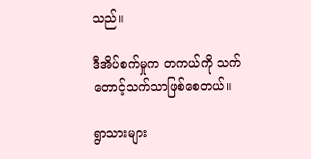သည်။

ဒီအိပ်စက်မှုက တကယ်ကို သက်တောင့်သက်သာဖြစ်စေတယ်။

ရွာသားများ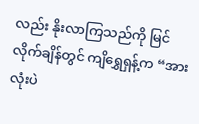လည်း နိုးလာကြသည်ကို မြင်လိုက်ချိန်တွင် ကျိရွှေရှန့်က “အားလုံးပဲ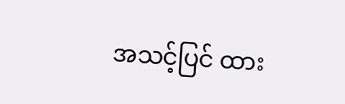အသင့်ပြင် ထား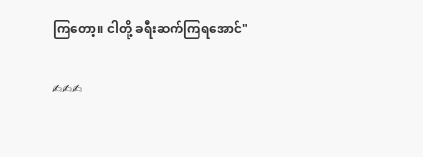ကြတော့။ ငါတို့ ခရီးဆက်ကြရအောင်"

✍✍✍